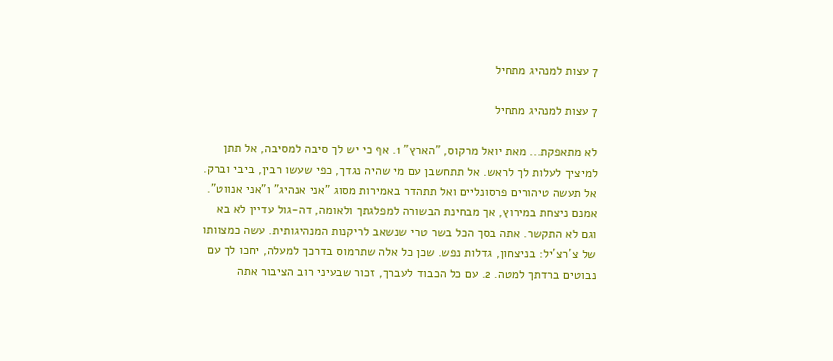7 עצות למנהיג מתחיל

7 עצות למנהיג מתחיל

לא מתאפקת... מאת יואל מרקוס, "הארץ" 1. אף כי יש לך סיבה למסיבה, אל תתן למיציך לעלות לך לראש. אל תתחשבן עם מי שהיה נגדך, כפי שעשו רבין, ביבי וברק. אל תעשה טיהורים פרסונליים ואל תתהדר באמירות מסוג "אני אנהיג" ו"אני אנווט". אמנם ניצחת במירוץ, אך מבחינת הבשורה למפלגתך ולאומה, דה-גול עדיין לא בא וגם לא התקשר. אתה בסך הכל בשר טרי שנשאב לריקנות המנהיגותית. עשה כמצוותו של צ´רצ´יל: בניצחון, גדלות נפש. שכן כל אלה שתרמוס בדרכך למעלה, יחכו לך עם נבוטים ברדתך למטה. 2. עם כל הכבוד לעברך, זכור שבעיני רוב הציבור אתה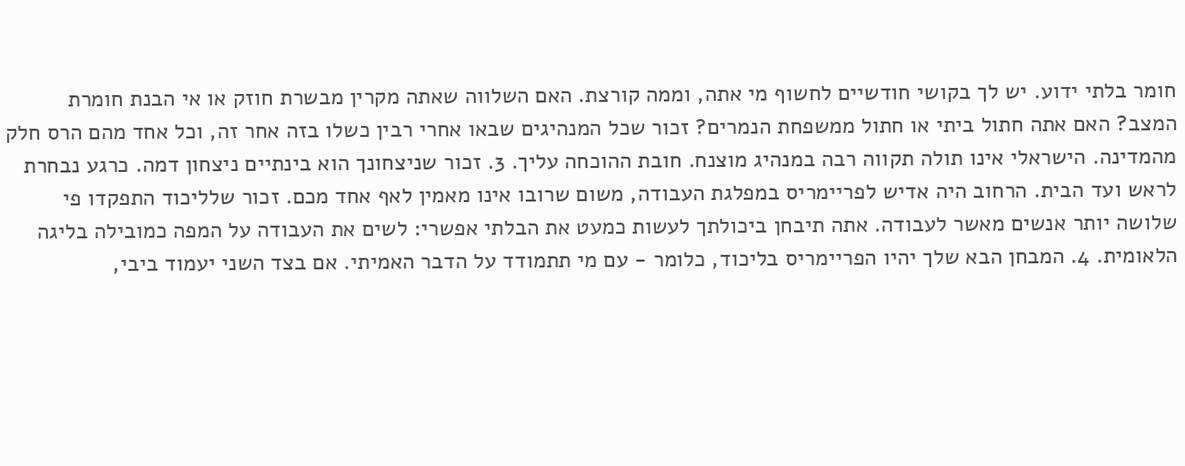חומר בלתי ידוע. יש לך בקושי חודשיים לחשוף מי אתה, וממה קורצת. האם השלווה שאתה מקרין מבשרת חוזק או אי הבנת חומרת המצב? האם אתה חתול ביתי או חתול ממשפחת הנמרים? זכור שכל המנהיגים שבאו אחרי רבין כשלו בזה אחר זה, וכל אחד מהם הרס חלק מהמדינה. הישראלי אינו תולה תקווה רבה במנהיג מוצנח. חובת ההוכחה עליך. 3. זכור שניצחונך הוא בינתיים ניצחון דמה. כרגע נבחרת לראש ועד הבית. הרחוב היה אדיש לפריימריס במפלגת העבודה, משום שרובו אינו מאמין לאף אחד מכם. זכור שלליכוד התפקדו פי שלושה יותר אנשים מאשר לעבודה. אתה תיבחן ביכולתך לעשות כמעט את הבלתי אפשרי: לשים את העבודה על המפה כמובילה בליגה הלאומית. 4. המבחן הבא שלך יהיו הפריימריס בליכוד, כלומר - עם מי תתמודד על הדבר האמיתי. אם בצד השני יעמוד ביבי,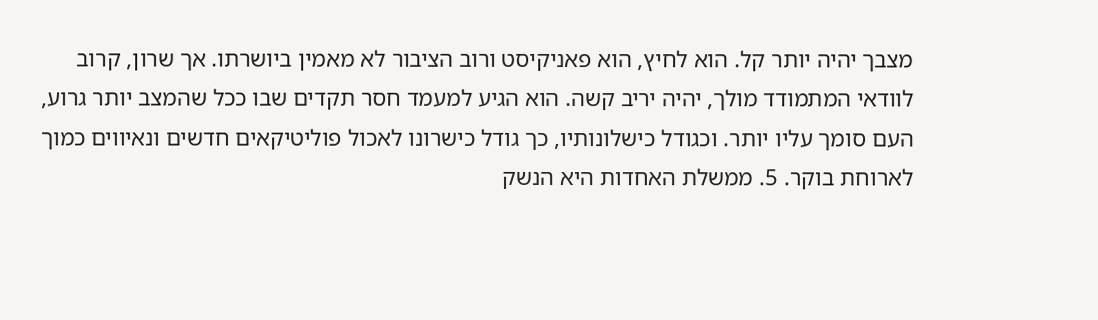מצבך יהיה יותר קל. הוא לחיץ, הוא פאניקיסט ורוב הציבור לא מאמין ביושרתו. אך שרון, קרוב לוודאי המתמודד מולך, יהיה יריב קשה. הוא הגיע למעמד חסר תקדים שבו ככל שהמצב יותר גרוע, העם סומך עליו יותר. וכגודל כישלונותיו, כך גודל כישרונו לאכול פוליטיקאים חדשים ונאיווים כמוך לארוחת בוקר. 5. ממשלת האחדות היא הנשק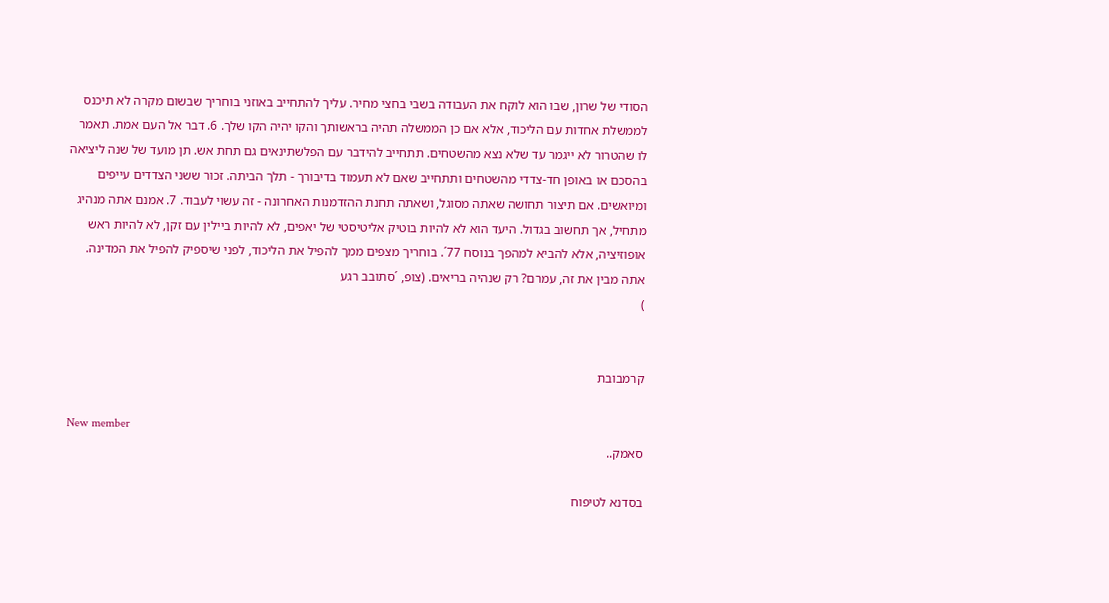הסודי של שרון, שבו הוא לוקח את העבודה בשבי בחצי מחיר. עליך להתחייב באוזני בוחריך שבשום מקרה לא תיכנס לממשלת אחדות עם הליכוד, אלא אם כן הממשלה תהיה בראשותך והקו יהיה הקו שלך. 6. דבר אל העם אמת. תאמר לו שהטרור לא ייגמר עד שלא נצא מהשטחים. תתחייב להידבר עם הפלשתינאים גם תחת אש. תן מועד של שנה ליציאה בהסכם או באופן חד-צדדי מהשטחים ותתחייב שאם לא תעמוד בדיבורך - תלך הביתה. זכור ששני הצדדים עייפים ומיואשים. אם תיצור תחושה שאתה מסוגל, ושאתה תחנת ההזדמנות האחרונה - זה עשוי לעבוד. 7. אמנם אתה מנהיג מתחיל, אך תחשוב בגדול. היעד הוא לא להיות בוטיק אליטיסטי של יאפים, לא להיות ביילין עם זקן, לא להיות ראש אופוזיציה, אלא להביא למהפך בנוסח 77´. בוחריך מצפים ממך להפיל את הליכוד, לפני שיספיק להפיל את המדינה. אתה מבין את זה, עמרם? רק שנהיה בריאים. (צופ, ´סתובב רגע
)


קרמבובת

New member
סאמק..

בסדנא לטיפוח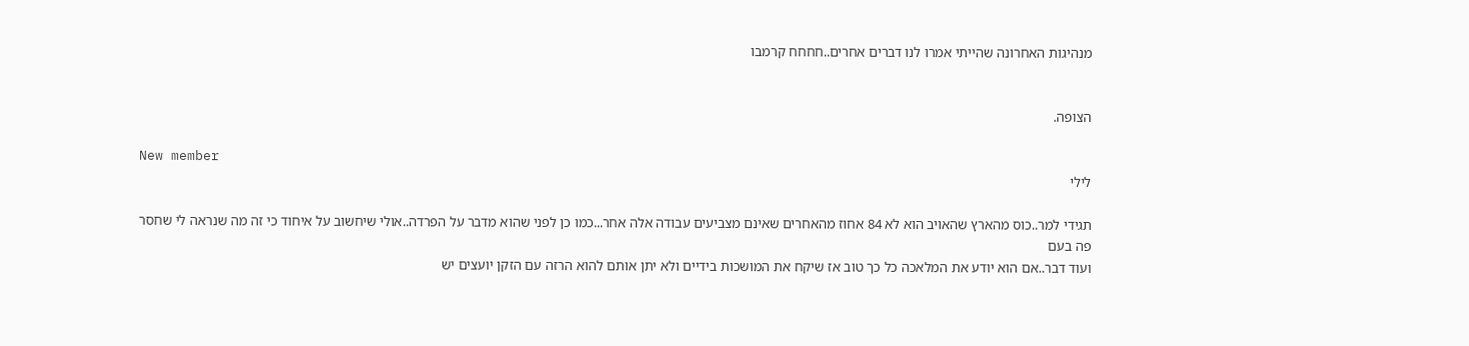מנהיגות האחרונה שהייתי אמרו לנו דברים אחרים..חחחח קרמבו


הצופה.

New member
לילי

תגידי למר..כוס מהארץ שהאויב הוא לא 84 אחוז מהאחרים שאינם מצביעים עבודה אלה אחר...כמו כן לפני שהוא מדבר על הפרדה..אולי שיחשוב על איחוד כי זה מה שנראה לי שחסר פה בעם
ועוד דבר..אם הוא יודע את המלאכה כל כך טוב אז שיקח את המושכות בידיים ולא יתן אותם להוא הרזה עם הזקן יועצים יש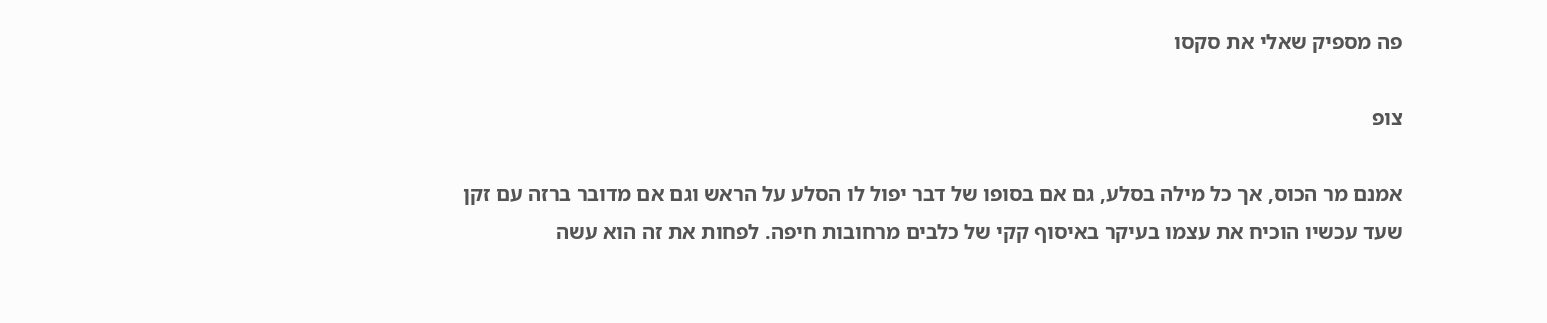פה מספיק שאלי את סקסו

צופ

אמנם מר הכוס, אך כל מילה בסלע, גם אם בסופו של דבר יפול לו הסלע על הראש וגם אם מדובר ברזה עם זקן שעד עכשיו הוכיח את עצמו בעיקר באיסוף קקי של כלבים מרחובות חיפה. לפחות את זה הוא עשה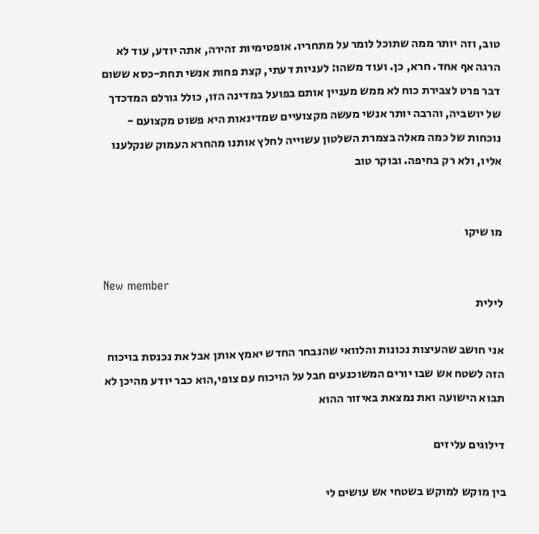טוב, וזה יותר ממה שתוכל לומר על מתחריו. אופטימיות זהירה, אתה יודע, עוד לא הרגה אף אחד. חרא, כן. ועוד משהו: לעניות דעתי, קצת פחות אנשי תחת-כסא ששום דבר פרט לצבירת כוח לא ממש מעניין אותם בפועל במדינה הזו, כולל גורלם המדכדך של יושביה, והרבה יותר אנשי מעשה מקצועיים שמדינאות היא פשוט מקצועם - נוכחות של כמה מאלה בצמרת השלטון עשוייה לחלץ אותנו מהחרא העמוק שנקלענו אליו, ולא רק בחיפה. ובוקר טוב


מו שיקו

New member
לילית

אני חושב שהעיצות נכונות והלוואי שהנבחר החדש יאמץ אותן אבל את נכנסת בויכוח הזה לשטח אש שבו יורים המשוכנעים חבל על הויכוח עם צופי,הוא כבר יודע מהיכן לא תבוא הישועה ואת נמצאת באיזור ההוא

דילוגים עליזים

בין מוקש למוקש בשטחי אש עושים לי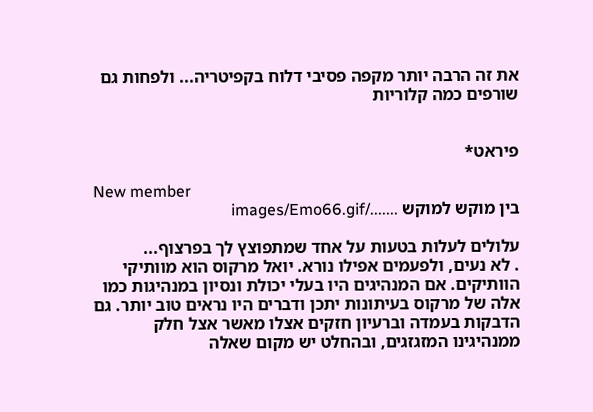את זה הרבה יותר מקפה פסיבי דלוח בקפיטריה... ולפחות גם שורפים כמה קלוריות


פיראט*

New member
בין מוקש למוקש ......./images/Emo66.gif

עלולים לעלות בטעות על אחד שמתפוצץ לך בפרצוף...
. לא נעים, ולפעמים אפילו נורא. יואל מרקוס הוא מוותיקי הוותיקים. אם המנהיגים היו בעלי יכולת ונסיון במנהיגות כמו אלה של מרקוס בעיתונות יתכן ודברים היו נראים טוב יותר. גם הדבקות בעמדה וברעיון חזקים אצלו מאשר אצל חלק ממנהיגינו המזגזגים, ובהחלט יש מקום שאלה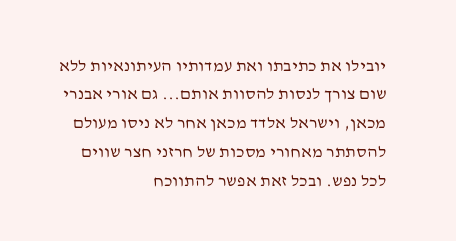יובילו את כתיבתו ואת עמדותיו העיתונאיות ללא שום צורך לנסות להסוות אותם... גם אורי אבנרי מכאן, וישראל אלדד מכאן אחר לא ניסו מעולם להסתתר מאחורי מסכות של חרזני חצר שווים לכל נפש. ובכל זאת אפשר להתווכח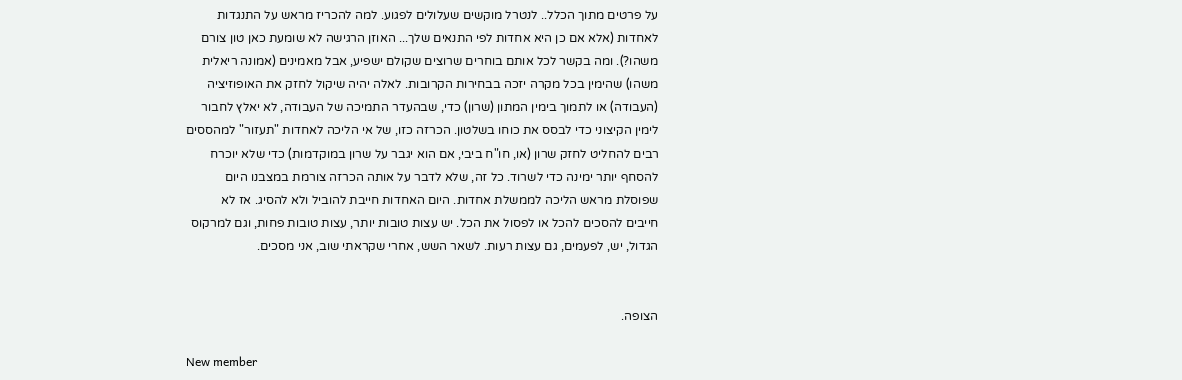על פרטים מתוך הכלל.. לנטרל מוקשים שעלולים לפגוע. למה להכריז מראש על התנגדות לאחדות (אלא אם כן היא אחדות לפי התנאים שלך... האוזן הרגישה לא שומעת כאן טון צורם משהו?). ומה בקשר לכל אותם בוחרים שרוצים שקולם ישפיע, אבל מאמינים (אמונה ריאלית משהו) שהימין בכל מקרה יזכה בבחירות הקרובות. לאלה יהיה שיקול לחזק את האופוזיציה (העבודה) או לתמוך בימין המתון (שרון) כדי, שבהעדר התמיכה של העבודה, לא יאלץ לחבור לימין הקיצוני כדי לבסס את כוחו בשלטון. הכרזה כזו, של אי הליכה לאחדות "תעזור" למהססים רבים להחליט לחזק שרון (או, חו"ח ביבי, אם הוא יגבר על שרון במוקדמות) כדי שלא יוכרח להסחף יותר ימינה כדי לשרוד. כל זה, שלא לדבר על אותה הכרזה צורמת במצבנו היום שפוסלת מראש הליכה לממשלת אחדות. היום האחדות חייבת להוביל ולא להסיג. אז לא חייבים להסכים להכל או לפסול את הכל. יש עצות טובות יותר, עצות טובות פחות, וגם למרקוס הגדול, יש, לפעמים, גם עצות רעות. לשאר השש, אחרי שקראתי שוב, אני מסכים.


הצופה.

New member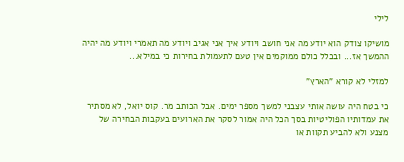לילי

מושיקו צודק הוא יודע מה אני חושב ויודע איך אני אגיב ויודע מה תאמרי ויודע מה יהיה ההמשך אז... ובכלל כולם ממוקמים אין טעם לתעמולת בחירות כי במילא...

למזלי לא קורא "הארץ"

כי בטח היה עושה אותי עצבני למשך מספר ימים. אבל הכותב מר. קוס יואל, לא מסתיר את עמדותיו הפוליטיות בסך הכל היה אמור לסקר את הארועים בעקבות הבחירה של מצנע ולא להביע תקוות או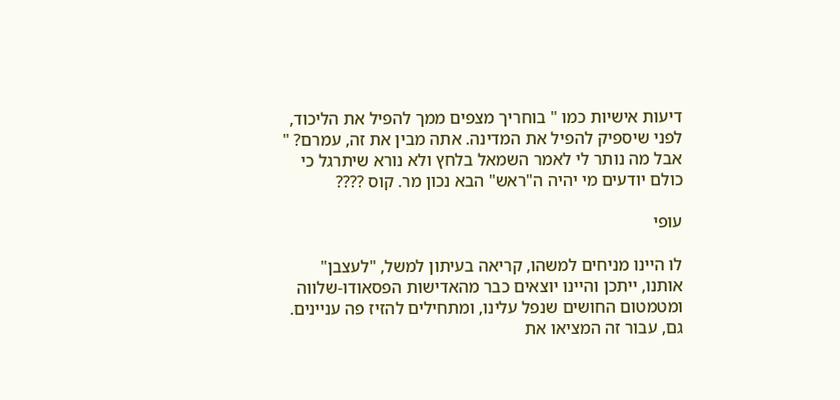דיעות אישיות כמו " בוחריך מצפים ממך להפיל את הליכוד, לפני שיספיק להפיל את המדינה. אתה מבין את זה, עמרם? " אבל מה נותר לי לאמר השמאל בלחץ ולא נורא שיתרגל כי כולם יודעים מי יהיה ה"ראש" הבא נכון מר. קוס ????

עופי

לו היינו מניחים למשהו, קריאה בעיתון למשל, "לעצבן" אותנו, ייתכן והיינו יוצאים כבר מהאדישות הפסאודו-שלווה ומטמטום החושים שנפל עלינו, ומתחילים להזיז פה עניינים. גם, עבור זה המציאו את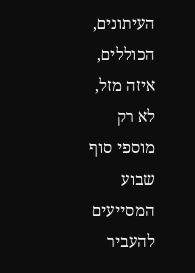העיתונים, הכוללים, איזה מזל, לא רק מוספי סוף שבוע המסייעים להעביר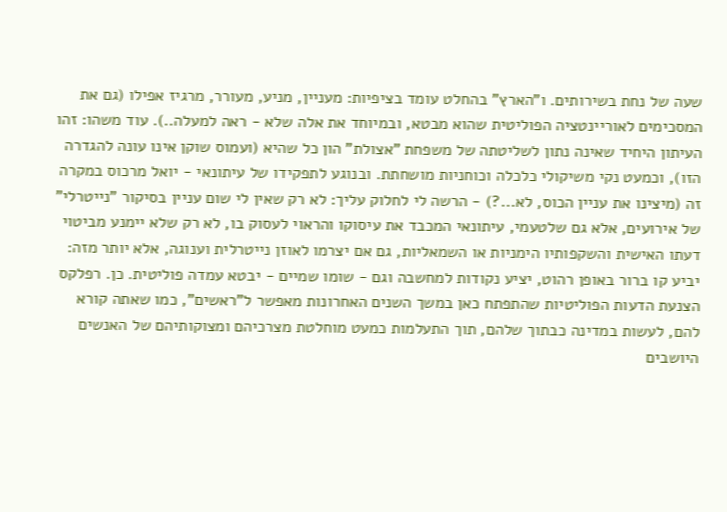שעה של נחת בשירותים. ו"הארץ" בהחלט עומד בציפיות: מעניין, מניע, מעורר, מרגיז אפילו (גם את המסכימים לאוריינטציה הפוליטית שהוא מבטא, ובמיוחד את אלה שלא - ראה למעלה..). עוד משהו: זהו העיתון היחיד שאינה נתון לשליטתה של משפחת "אצולת" הון כל שהיא (ועמוס שוקן אינו עונה להגדרה הזו), וכמעט נקי משיקולי כלכלה וכוחניות מושחתת. ובנוגע לתפקידו של עיתונאי - יואל מרכוס במקרה זה (מיצינו את עניין הכוס, לא...?) - הרשה לי לחלוק עליך: לא רק שאין לי שום עניין בסיקור "נייטרלי" של אירועים, אלא גם שלטעמי, עיתונאי המכבד את עיסוקו והראוי לעסוק בו, לא רק שלא יימנע מביטוי דעתו האישית והשקפותיו הימניות או השמאליות, גם אם יצרמו לאוזן נייטרלית וענוגה, אלא יותר מזה: יביע קו ברור באופן רהוט, יציע נקודות למחשבה וגם - שומו שמיים - יבטא עמדה פוליטית. כן. רפלקס הצנעת הדעות הפוליטיות שהתפתח כאן במשך השנים האחרונות מאפשר ל"ראשים", כמו שאתה קורא להם, לעשות במדינה כבתוך שלהם, תוך התעלמות כמעט מוחלטת מצרכיהם ומצוקותיהם של האנשים היושבים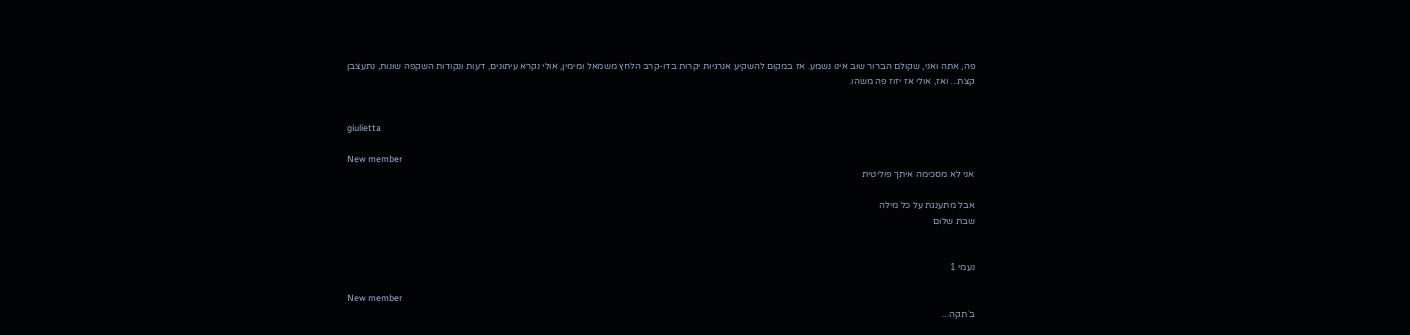פה, אתה ואני, שקולם הברור שוב אינו נשמע. אז במקום להשקיע אנרגיות יקרות בדו-קרב הלחץ משמאל ומימין, אולי נקרא עיתונים, דעות ונקודות השקפה שונות, נתעצבן קצת... ואז, אולי אז יזוז פה משהו.


giulietta

New member
אני לא מסכימה איתך פוליטית

אבל מתענגת על כל מילה
שבת שלום


נעמי 1

New member
ב´תקה...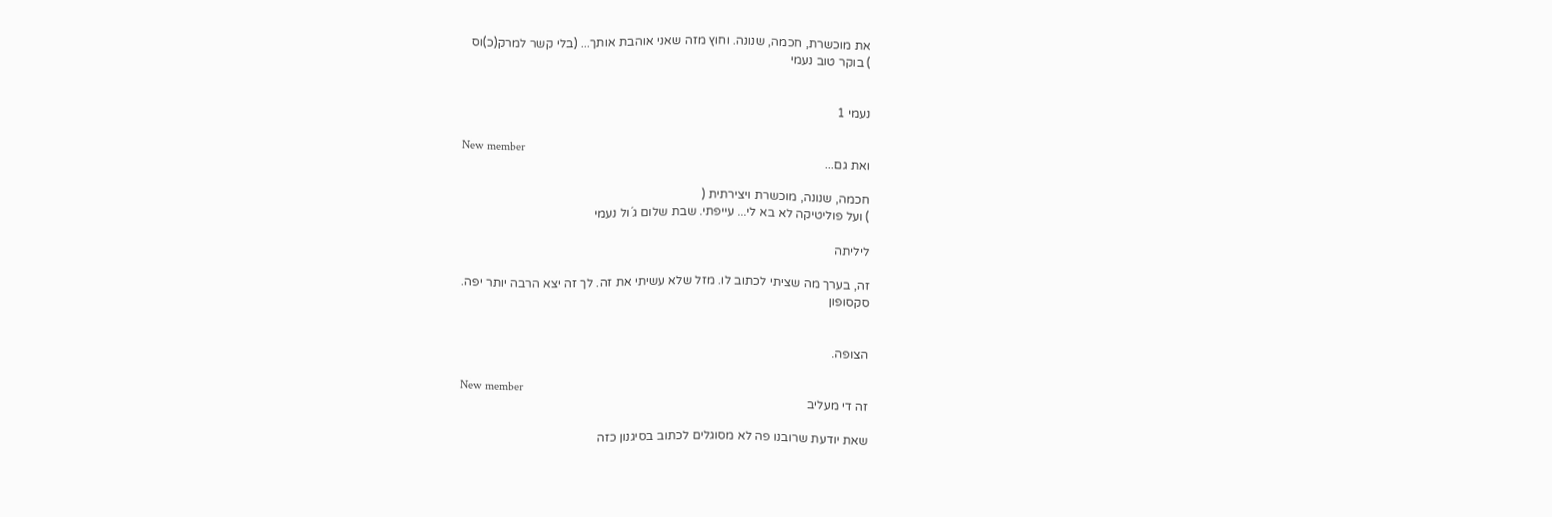את מוכשרת, חכמה, שנונה. וחוץ מזה שאני אוהבת אותך... (בלי קשר למרק(כ)וס
) בוקר טוב נעמי


נעמי 1

New member
ואת גם...

חכמה, שנונה, מוכשרת ויצירתית (
) ועל פוליטיקה לא בא לי... עייפתי. שבת שלום ג´ול נעמי

ליליתה

זה, בערך מה שציתי לכתוב לו. מזל שלא עשיתי את זה. לך זה יצא הרבה יותר יפה.
סקסופון


הצופה.

New member
זה די מעליב

שאת יודעת שרובנו פה לא מסוגלים לכתוב בסיגנון כזה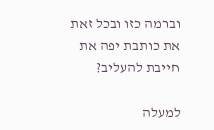וברמה כזו ובכל זאת את כותבת יפה את חייבת להעליב?

למעלה